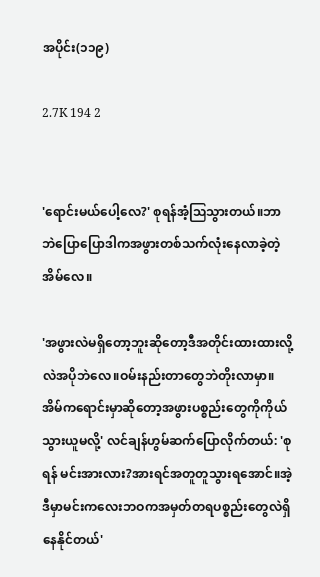အပိုင်း(၁၁၉)

2.7K 194 2


'ရောင်းမယ်ပေါ့လေ?' စုရန်အံ့ဩသွားတယ်။ဘာဘဲပြောပြောဒါကအဖွားတစ်သက်လုံးနေလာခဲ့တဲ့အိမ်လေ။

'အဖွားလဲမရှိတော့ဘူးဆိုတော့ဒီအတိုင်းထားထားလို့လဲအပိုဘဲလေ။ဝမ်းနည်းတာတွေဘဲတိုးလာမှာ။အိမ်ကရောင်းမှာဆိုတော့အဖွားပစ္စည်းတွေကိုကိုယ်သွားယူမလို့' လင်ချန်ဟွမ်ဆက်ပြောလိုက်တယ်: 'စုရန် မင်းအားလား?အားရင်အတူတူသွားရအောင်။အဲ့ဒီမှာမင်းကလေးဘဝကအမှတ်တရပစ္စည်း‌တွေလဲရှိနေနိုင်တယ်'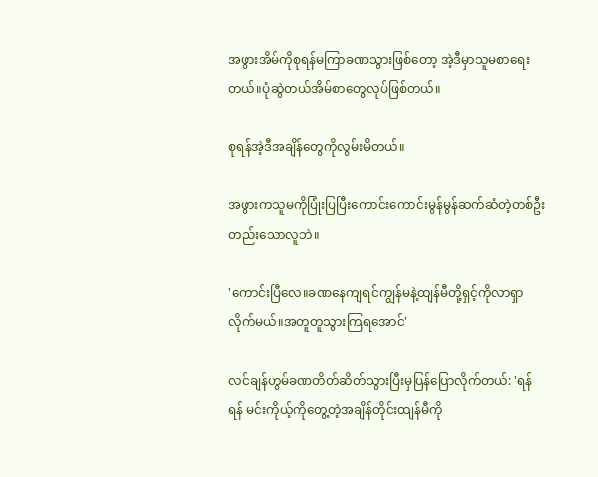အဖွားအိမ်ကိုစုရန်မကြာခဏသွားဖြစ်တော့ အဲ့ဒီမှာသူမစာရေးတယ်။ပုံဆွဲတယ်အိမ်စာတွေလုပ်ဖြစ်တယ်။

စုရန်အဲ့ဒီအချိန်တွေကိုလွမ်းမိတယ်။

အဖွားကသူမကိုပြုံးပြပြီးကောင်းကောင်းမွန်မွန်ဆက်ဆံတဲ့တစ်ဦးတည်းသောလူဘဲ။

'ကောင်းပြီလေ။ခဏနေကျရင်ကျွန်မနဲ့ထျန်မီတို့ရှင့်ကိုလာရှာလိုက်မယ်။အတူတူသွားကြရအောင်'

လင်ချန်ဟွမ်ခဏတိတ်ဆိတ်သွားပြီးမှပြန်ပြောလိုက်တယ်: 'ရန်ရန် မင်းကိုယ့်ကိုတွေ့တဲ့အချိန်တိုင်းထျန်မီကို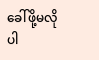ခေါ်ဖို့မလိုပါ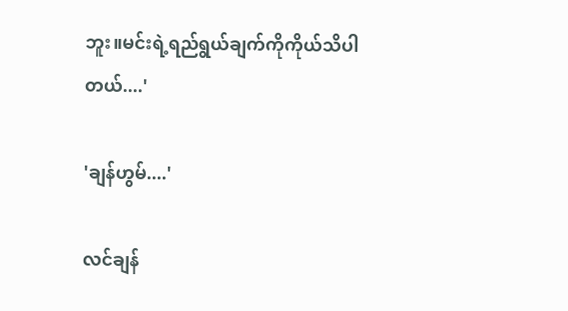ဘူး။မင်းရဲ့ရည်ရွယ်ချက်ကိုကိုယ်သိပါတယ်....'

'ချန်ဟွမ်....'

လင်ချန်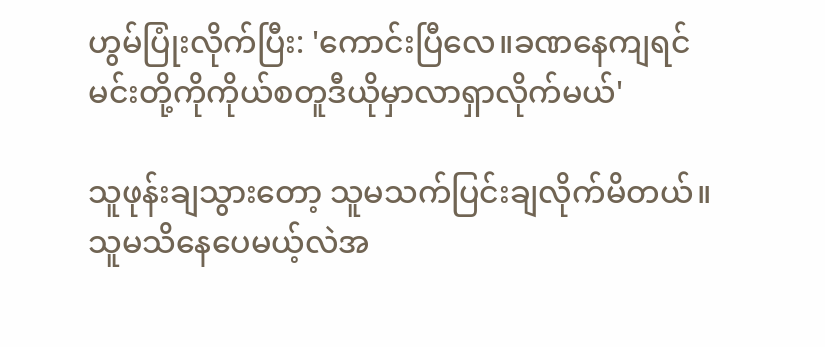ဟွမ်ပြုံးလိုက်ပြီး: 'ကောင်းပြီလေ။ခဏနေကျရင်မင်းတို့ကိုကိုယ်စတူဒီယိုမှာလာရှာလိုက်မယ်'

သူဖုန်း‌ချသွားတော့ သူမသက်ပြင်းချလိုက်မိတယ်။သူမသိနေပေမယ့်လဲအ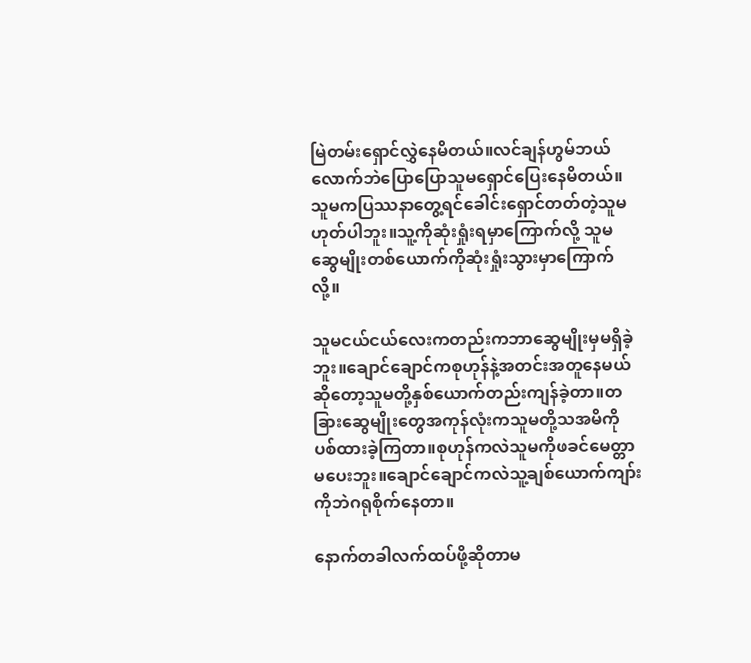မြဲတမ်းရှောင်လွှဲနေမိတယ်။လင်ချန်ဟွမ်ဘယ်လောက်ဘဲပြောပြောသူမရှောင်ပြေးနေမိတယ်။သူမကပြဿနာတွေ့ရင်ခေါင်းရှောင်တတ်တဲ့သူမဟုတ်ပါဘူး။သူ့ကိုဆုံးရှုံးရမှာကြောက်လို့ သူမဆွေမျိုးတစ်ယောက်ကိုဆုံးရှုံးသွားမှာကြောက်လို့။

သူမငယ်ငယ်လေးကတည်းကဘာဆွေမျိုးမှမရှိခဲ့ဘူး။ချောင်ချောင်ကစုဟုန်နဲ့အတင်းအတူနေမယ်ဆိုတော့သူမတို့နှစ်ယောက်တည်းကျန်ခဲ့တာ။တခြားဆွေမျိုးတွေအကုန်လုံးကသူမတို့သအမိကိုပစ်ထားခဲ့ကြတာ။စုဟုန်ကလဲသူမကိုဖခင်မေတ္တာမပေးဘူး။ချောင်ချောင်ကလဲသူ့ချစ်ယောက်ကျာ်းကိုဘဲဂရုစိုက်နေတာ။

နောက်တခါလက်ထပ်ဖို့ဆိုတာမ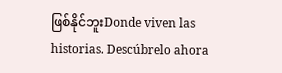ဖြစ်နိုင်ဘူးDonde viven las historias. Descúbrelo ahora